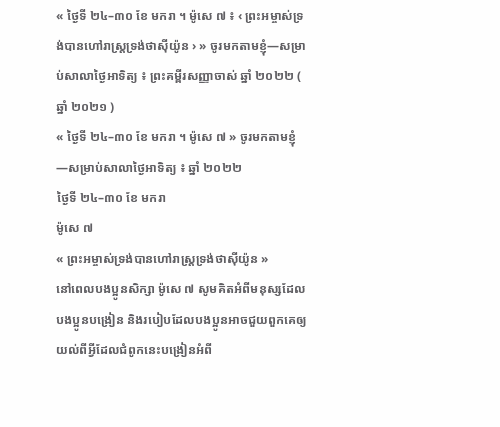« ថ្ងៃទី ២៤–៣០ ខែ មករា ។ ម៉ូសេ ៧ ៖ ‹ ព្រះអម្ចាស់ទ្រង់បានហៅរាស្ត្រទ្រង់ថាស៊ីយ៉ូន › » ចូរមកតាមខ្ញុំ—សម្រាប់សាលាថ្ងៃអាទិត្យ ៖ ព្រះគម្ពីរសញ្ញាចាស់ ឆ្នាំ ២០២២ ( ឆ្នាំ ២០២១ )
« ថ្ងៃទី ២៤–៣០ ខែ មករា ។ ម៉ូសេ ៧ » ចូរមកតាមខ្ញុំ—សម្រាប់សាលាថ្ងៃអាទិត្យ ៖ ឆ្នាំ ២០២២
ថ្ងៃទី ២៤–៣០ ខែ មករា
ម៉ូសេ ៧
« ព្រះអម្ចាស់ទ្រង់បានហៅរាស្ត្រទ្រង់ថាស៊ីយ៉ូន »
នៅពេលបងប្អូនសិក្សា ម៉ូសេ ៧ សូមគិតអំពីមនុស្សដែលបងប្អូនបង្រៀន និងរបៀបដែលបងប្អូនអាចជួយពួកគេឲ្យយល់ពីអ្វីដែលជំពូកនេះបង្រៀនអំពី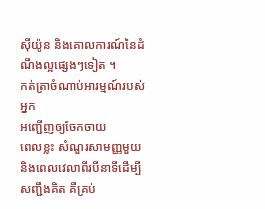ស៊ីយ៉ូន និងគោលការណ៍នៃដំណឹងល្អផ្សេងៗទៀត ។
កត់ត្រាចំណាប់អារម្មណ៍របស់អ្នក
អញ្ជើញឲ្យចែកចាយ
ពេលខ្លះ សំណួរសាមញ្ញមួយ និងពេលវេលាពីរបីនាទីដើម្បីសញ្ជឹងគិត គឺគ្រប់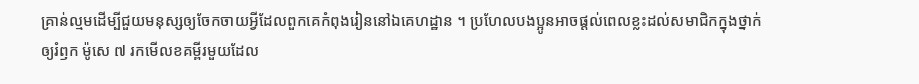គ្រាន់ល្មមដើម្បីជួយមនុស្សឲ្យចែកចាយអ្វីដែលពួកគេកំពុងរៀននៅឯគេហដ្ឋាន ។ ប្រហែលបងប្អូនអាចផ្ដល់ពេលខ្លះដល់សមាជិកក្នុងថ្នាក់ឲ្យរំឭក ម៉ូសេ ៧ រកមើលខគម្ពីរមួយដែល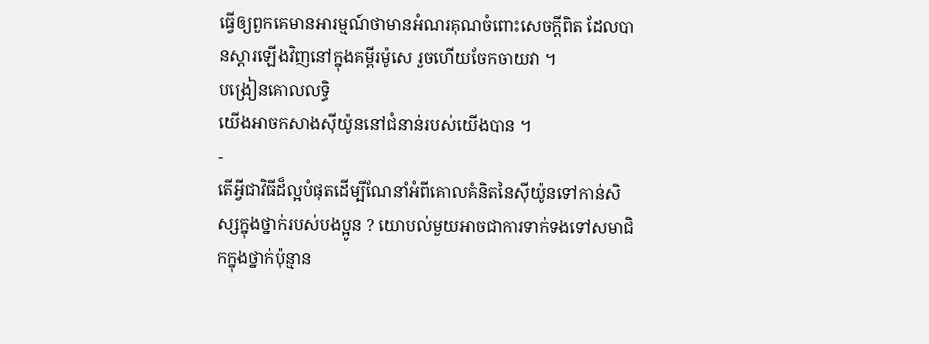ធ្វើឲ្យពួកគេមានអារម្មណ៍ថាមានអំណរគុណចំពោះសេចក្ដីពិត ដែលបានស្ដារឡើងវិញនៅក្នុងគម្ពីរម៉ូសេ រួចហើយចែកចាយវា ។
បង្រៀនគោលលទ្ធិ
យើងអាចកសាងស៊ីយ៉ូននៅជំនាន់របស់យើងបាន ។
-
តើអ្វីជាវិធីដ៏ល្អបំផុតដើម្បីណែនាំអំពីគោលគំនិតនៃស៊ីយ៉ូនទៅកាន់សិស្សក្នុងថ្នាក់របស់បងប្អូន ? យោបល់មួយអាចជាការទាក់ទងទៅសមាជិកក្នុងថ្នាក់ប៉ុន្មាន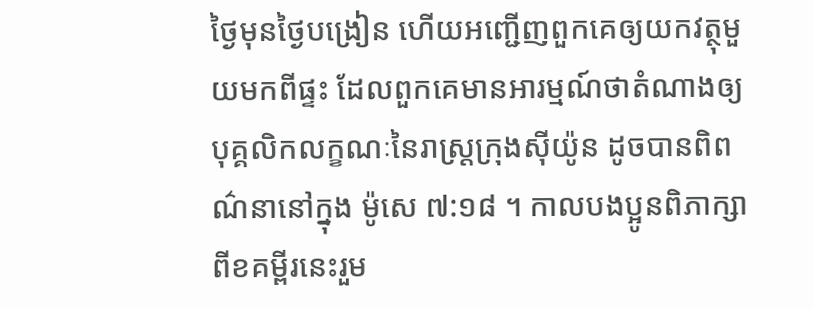ថ្ងៃមុនថ្ងៃបង្រៀន ហើយអញ្ជើញពួកគេឲ្យយកវត្ថុមួយមកពីផ្ទះ ដែលពួកគេមានអារម្មណ៍ថាតំណាងឲ្យបុគ្គលិកលក្ខណៈនៃរាស្ដ្រក្រុងស៊ីយ៉ូន ដូចបានពិពណ៌នានៅក្នុង ម៉ូសេ ៧:១៨ ។ កាលបងប្អូនពិភាក្សាពីខគម្ពីរនេះរួម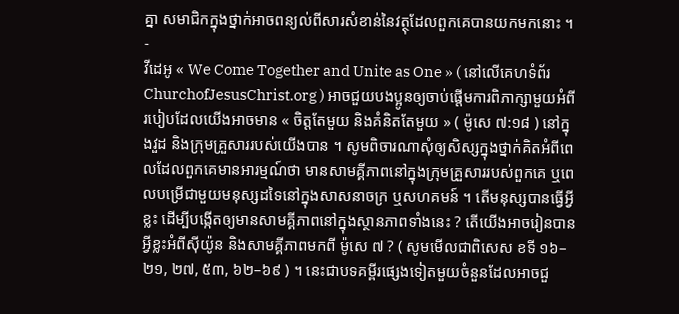គ្នា សមាជិកក្នុងថ្នាក់អាចពន្យល់ពីសារសំខាន់នៃវត្ថុដែលពួកគេបានយកមកនោះ ។
-
វីដេអូ « We Come Together and Unite as One » ( នៅលើគេហទំព័រ ChurchofJesusChrist.org ) អាចជួយបងប្អូនឲ្យចាប់ផ្ដើមការពិភាក្សាមួយអំពីរបៀបដែលយើងអាចមាន « ចិត្តតែមួយ និងគំនិតតែមួយ » ( ម៉ូសេ ៧:១៨ ) នៅក្នុងវួដ និងក្រុមគ្រួសាររបស់យើងបាន ។ សូមពិចារណាសុំឲ្យសិស្សក្នុងថ្នាក់គិតអំពីពេលដែលពួកគេមានអារម្មណ៍ថា មានសាមគ្គីភាពនៅក្នុងក្រុមគ្រួសាររបស់ពួកគេ ឬពេលបម្រើជាមួយមនុស្សដទៃនៅក្នុងសាសនាចក្រ ឬសហគមន៍ ។ តើមនុស្សបានធ្វើអ្វីខ្លះ ដើម្បីបង្កើតឲ្យមានសាមគ្គីភាពនៅក្នុងស្ថានភាពទាំងនេះ ? តើយើងអាចរៀនបានអ្វីខ្លះអំពីស៊ីយ៉ូន និងសាមគ្គីភាពមកពី ម៉ូសេ ៧ ? ( សូមមើលជាពិសេស ខទី ១៦–២១, ២៧, ៥៣, ៦២–៦៩ ) ។ នេះជាបទគម្ពីរផ្សេងទៀតមួយចំនួនដែលអាចជួ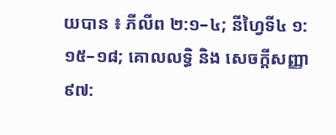យបាន ៖ ភីលីព ២:១–៤; នីហ្វៃទី៤ ១:១៥–១៨; គោលលទ្ធិ និង សេចក្ដីសញ្ញា ៩៧: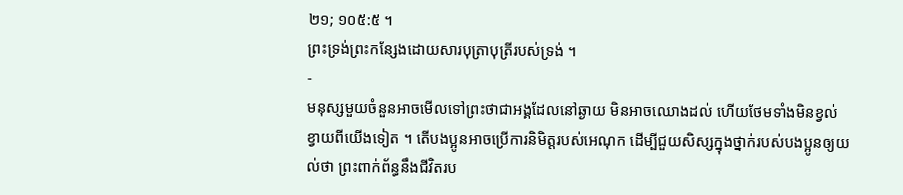២១; ១០៥:៥ ។
ព្រះទ្រង់ព្រះកន្សែងដោយសារបុត្រាបុត្រីរបស់ទ្រង់ ។
-
មនុស្សមួយចំនួនអាចមើលទៅព្រះថាជាអង្គដែលនៅឆ្ងាយ មិនអាចឈោងដល់ ហើយថែមទាំងមិនខ្វល់ខ្វាយពីយើងទៀត ។ តើបងប្អូនអាចប្រើការនិមិត្តរបស់អេណុក ដើម្បីជួយសិស្សក្នុងថ្នាក់របស់បងប្អូនឲ្យយល់ថា ព្រះពាក់ព័ន្ធនឹងជីវិតរប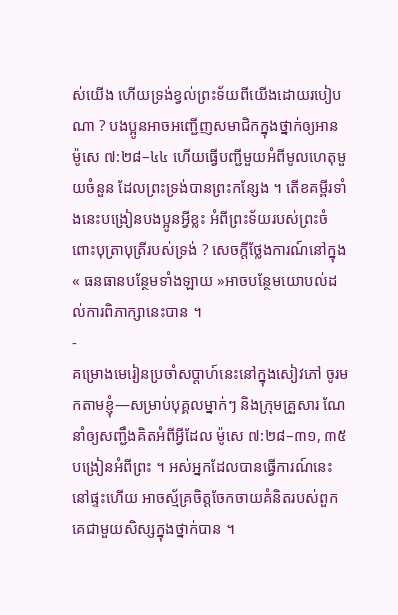ស់យើង ហើយទ្រង់ខ្វល់ព្រះទ័យពីយើងដោយរបៀបណា ? បងប្អូនអាចអញ្ជើញសមាជិកក្នុងថ្នាក់ឲ្យអាន ម៉ូសេ ៧:២៨–៤៤ ហើយធ្វើបញ្ជីមួយអំពីមូលហេតុមួយចំនួន ដែលព្រះទ្រង់បានព្រះកន្សែង ។ តើខគម្ពីរទាំងនេះបង្រៀនបងប្អូនអ្វីខ្លះ អំពីព្រះទ័យរបស់ព្រះចំពោះបុត្រាបុត្រីរបស់ទ្រង់ ? សេចក្ដីថ្លែងការណ៍នៅក្នុង « ធនធានបន្ថែមទាំងឡាយ »អាចបន្ថែមយោបល់ដល់ការពិភាក្សានេះបាន ។
-
គម្រោងមេរៀនប្រចាំសប្ដាហ៍នេះនៅក្នុងសៀវភៅ ចូរមកតាមខ្ញុំ—សម្រាប់បុគ្គលម្នាក់ៗ និងក្រុមគ្រួសារ ណែនាំឲ្យសញ្ជឹងគិតអំពីអ្វីដែល ម៉ូសេ ៧:២៨–៣១, ៣៥ បង្រៀនអំពីព្រះ ។ អស់អ្នកដែលបានធ្វើការណ៍នេះនៅផ្ទះហើយ អាចស្ម័គ្រចិត្តចែកចាយគំនិតរបស់ពួកគេជាមួយសិស្សក្នុងថ្នាក់បាន ។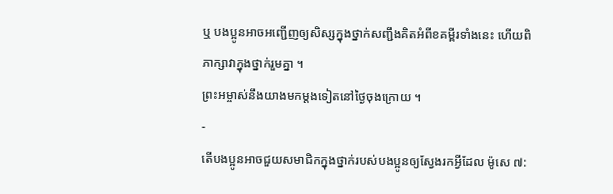ឬ បងប្អូនអាចអញ្ជើញឲ្យសិស្សក្នុងថ្នាក់សញ្ជឹងគិតអំពីខគម្ពីរទាំងនេះ ហើយពិភាក្សាវាក្នុងថ្នាក់រួមគ្នា ។
ព្រះអម្ចាស់នឹងយាងមកម្ដងទៀតនៅថ្ងៃចុងក្រោយ ។
-
តើបងប្អូនអាចជួយសមាជិកក្នុងថ្នាក់របស់បងប្អូនឲ្យស្វែងរកអ្វីដែល ម៉ូសេ ៧: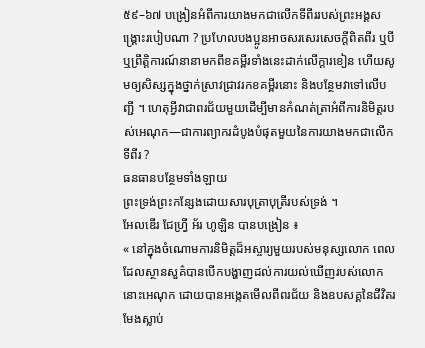៥៩–៦៧ បង្រៀនអំពីការយាងមកជាលើកទីពីររបស់ព្រះអង្គសង្គ្រោះរបៀបណា ? ប្រហែលបងប្អូនអាចសរសេរសេចក្ដីពិតពីរ ឬបី ឬព្រឹត្តិការណ៍នានាមកពីខគម្ពីរទាំងនេះដាក់លើក្ដារខៀន ហើយសូមឲ្យសិស្សក្នុងថ្នាក់ស្រាវជ្រាវរកខគម្ពីរនោះ និងបន្ថែមវាទៅលើបញ្ជី ។ ហេតុអ្វីវាជាពរជ័យមួយដើម្បីមានកំណត់ត្រាអំពីការនិមិត្តរបស់អេណុក—ជាការព្យាករដំបូងបំផុតមួយនៃការយាងមកជាលើកទីពីរ ?
ធនធានបន្ថែមទាំងឡាយ
ព្រះទ្រង់ព្រះកន្សែងដោយសារបុត្រាបុត្រីរបស់ទ្រង់ ។
អែលឌើរ ជែហ្វ្រី អ័រ ហូឡិន បានបង្រៀន ៖
« នៅក្នុងចំណោមការនិមិត្តដ៏អស្ចារ្យមួយរបស់មនុស្សលោក ពេលដែលស្ថានសួគ៌បានបើកបង្ហាញដល់ការយល់ឃើញរបស់លោក នោះអេណុក ដោយបានអង្កេតមើលពីពរជ័យ និងឧបសគ្គនៃជីវិតរមែងស្លាប់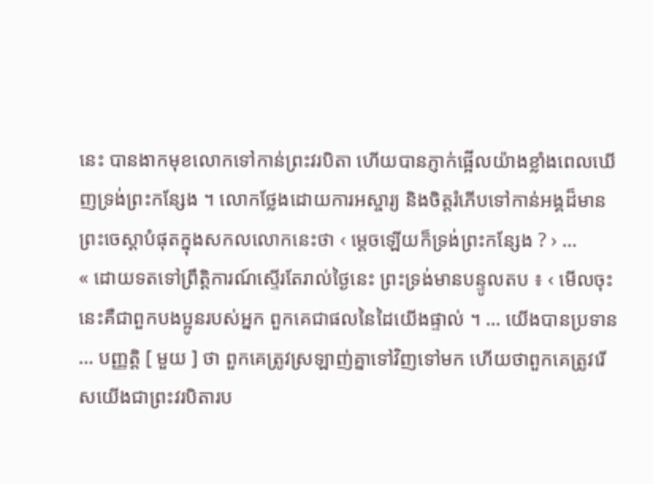នេះ បានងាកមុខលោកទៅកាន់ព្រះវរបិតា ហើយបានភ្ញាក់ផ្អើលយ៉ាងខ្លាំងពេលឃើញទ្រង់ព្រះកន្សែង ។ លោកថ្លែងដោយការអស្ចារ្យ និងចិត្តរំភើបទៅកាន់អង្គដ៏មានព្រះចេស្ដាបំផុតក្នុងសកលលោកនេះថា ‹ ម្ដេចឡើយក៏ទ្រង់ព្រះកន្សែង ? › …
« ដោយទតទៅព្រឹត្តិការណ៍ស្ទើរតែរាល់ថ្ងៃនេះ ព្រះទ្រង់មានបន្ទូលតប ៖ ‹ មើលចុះ នេះគឺជាពួកបងប្អូនរបស់អ្នក ពួកគេជាផលនៃដៃយើងផ្ទាល់ ។ … យើងបានប្រទាន … បញ្ញត្តិ [ មួយ ] ថា ពួកគេត្រូវស្រឡាញ់គ្នាទៅវិញទៅមក ហើយថាពួកគេត្រូវរើសយើងជាព្រះវរបិតារប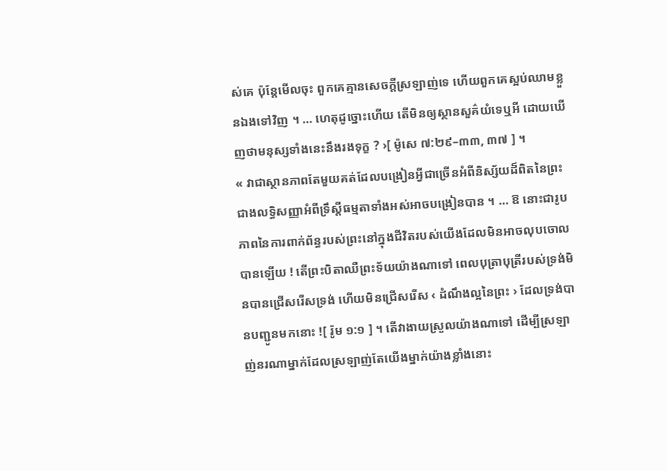ស់គេ ប៉ុន្តែមើលចុះ ពួកគេគ្មានសេចក្ដីស្រឡាញ់ទេ ហើយពួកគេស្អប់ឈាមខ្លួនឯងទៅវិញ ។ … ហេតុដូច្នោះហើយ តើមិនឲ្យស្ថានសួគ៌យំទេឬអី ដោយឃើញថាមនុស្សទាំងនេះនឹងរងទុក្ខ ? ›[ ម៉ូសេ ៧:២៩–៣៣, ៣៧ ] ។
« វាជាស្ថានភាពតែមួយគត់ដែលបង្រៀនអ្វីជាច្រើនអំពីនិស្ស័យដ៏ពិតនៃព្រះ ជាងលទ្ធិសញ្ញាអំពីទ្រឹស្ដីធម្មតាទាំងអស់អាចបង្រៀនបាន ។ … ឱ នោះជារូបភាពនៃការពាក់ព័ន្ធរបស់ព្រះនៅក្នុងជីវិតរបស់យើងដែលមិនអាចលុបចោលបានឡើយ ! តើព្រះបិតាឈឺព្រះទ័យយ៉ាងណាទៅ ពេលបុត្រាបុត្រីរបស់ទ្រង់មិនបានជ្រើសរើសទ្រង់ ហើយមិនជ្រើសរើស ‹ ដំណឹងល្អនៃព្រះ › ដែលទ្រង់បានបញ្ជូនមកនោះ ![ រ៉ូម ១:១ ] ។ តើវាងាយស្រួលយ៉ាងណាទៅ ដើម្បីស្រឡាញ់នរណាម្នាក់ដែលស្រឡាញ់តែយើងម្នាក់យ៉ាងខ្លាំងនោះ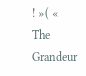! »( « The Grandeur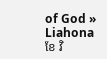of God » Liahona ខែ វិ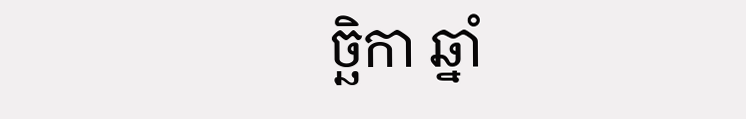ច្ឆិកា ឆ្នាំ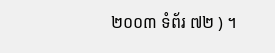២០០៣ ទំព័រ ៧២ ) ។